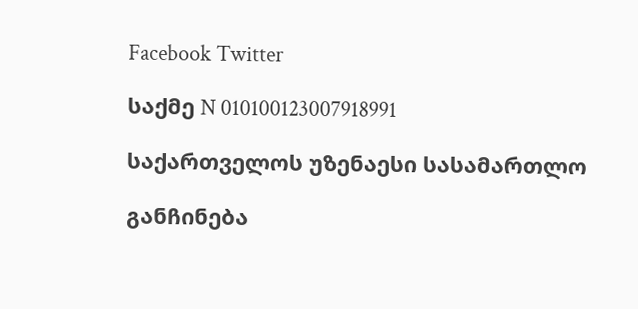Facebook Twitter

საქმე N 010100123007918991

საქართველოს უზენაესი სასამართლო

განჩინება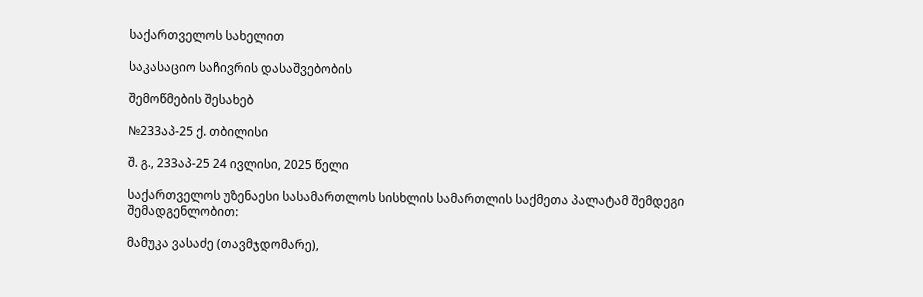საქართველოს სახელით

საკასაციო საჩივრის დასაშვებობის

შემოწმების შესახებ

№233აპ-25 ქ. თბილისი

შ. გ., 233აპ-25 24 ივლისი, 2025 წელი

საქართველოს უზენაესი სასამართლოს სისხლის სამართლის საქმეთა პალატამ შემდეგი შემადგენლობით:

მამუკა ვასაძე (თავმჯდომარე),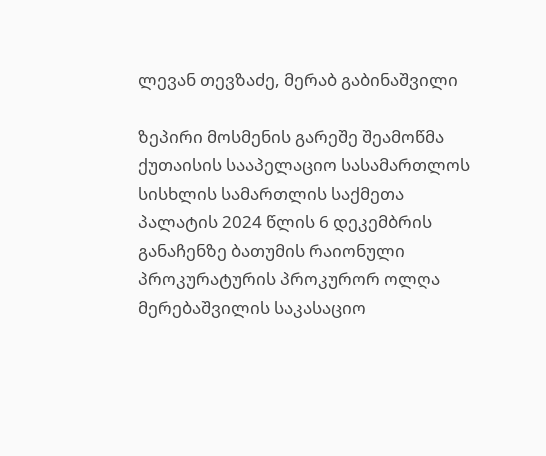ლევან თევზაძე, მერაბ გაბინაშვილი

ზეპირი მოსმენის გარეშე შეამოწმა ქუთაისის სააპელაციო სასამართლოს სისხლის სამართლის საქმეთა პალატის 2024 წლის 6 დეკემბრის განაჩენზე ბათუმის რაიონული პროკურატურის პროკურორ ოლღა მერებაშვილის საკასაციო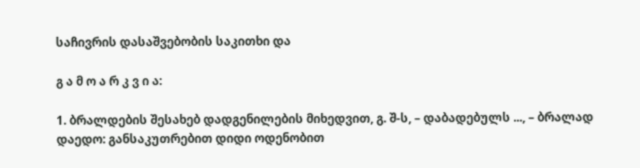საჩივრის დასაშვებობის საკითხი და

გ ა მ ო ა რ კ ვ ი ა:

1. ბრალდების შესახებ დადგენილების მიხედვით, გ. შ-ს, – დაბადებულს ..., – ბრალად დაედო: განსაკუთრებით დიდი ოდენობით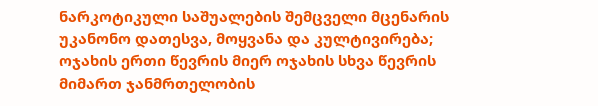ნარკოტიკული საშუალების შემცველი მცენარის უკანონო დათესვა, მოყვანა და კულტივირება; ოჯახის ერთი წევრის მიერ ოჯახის სხვა წევრის მიმართ ჯანმრთელობის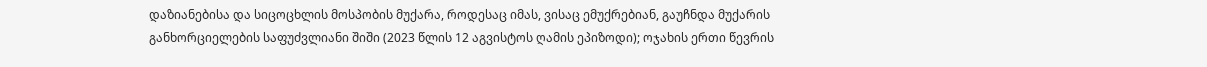დაზიანებისა და სიცოცხლის მოსპობის მუქარა, როდესაც იმას, ვისაც ემუქრებიან, გაუჩნდა მუქარის განხორციელების საფუძვლიანი შიში (2023 წლის 12 აგვისტოს ღამის ეპიზოდი); ოჯახის ერთი წევრის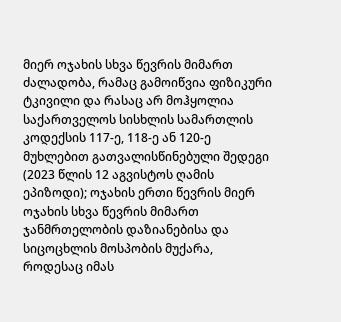მიერ ოჯახის სხვა წევრის მიმართ ძალადობა, რამაც გამოიწვია ფიზიკური ტკივილი და რასაც არ მოჰყოლია საქართველოს სისხლის სამართლის კოდექსის 117-ე, 118-ე ან 120-ე მუხლებით გათვალისწინებული შედეგი (2023 წლის 12 აგვისტოს ღამის ეპიზოდი); ოჯახის ერთი წევრის მიერ ოჯახის სხვა წევრის მიმართ ჯანმრთელობის დაზიანებისა და სიცოცხლის მოსპობის მუქარა, როდესაც იმას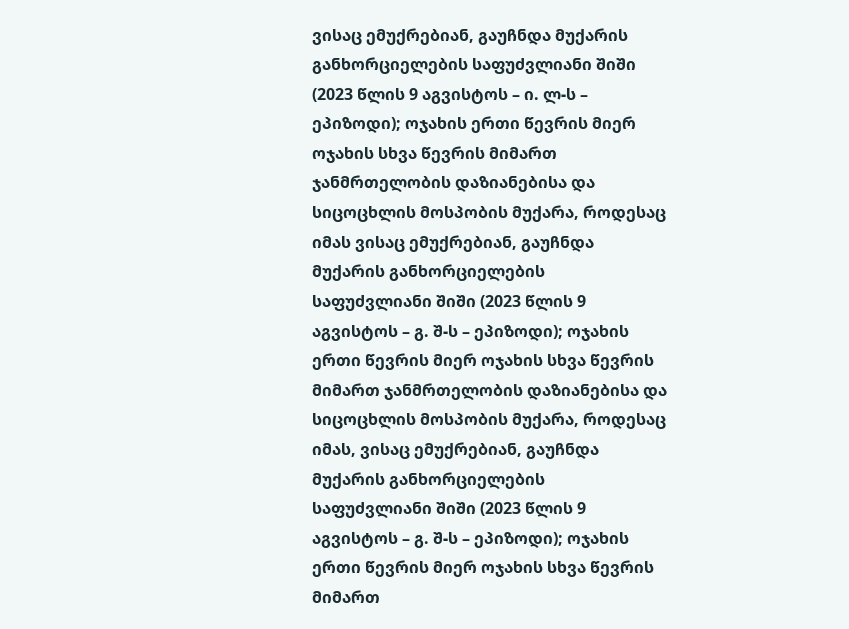ვისაც ემუქრებიან, გაუჩნდა მუქარის განხორციელების საფუძვლიანი შიში (2023 წლის 9 აგვისტოს – ი. ლ-ს – ეპიზოდი); ოჯახის ერთი წევრის მიერ ოჯახის სხვა წევრის მიმართ ჯანმრთელობის დაზიანებისა და სიცოცხლის მოსპობის მუქარა, როდესაც იმას ვისაც ემუქრებიან, გაუჩნდა მუქარის განხორციელების საფუძვლიანი შიში (2023 წლის 9 აგვისტოს – გ. შ-ს – ეპიზოდი); ოჯახის ერთი წევრის მიერ ოჯახის სხვა წევრის მიმართ ჯანმრთელობის დაზიანებისა და სიცოცხლის მოსპობის მუქარა, როდესაც იმას, ვისაც ემუქრებიან, გაუჩნდა მუქარის განხორციელების საფუძვლიანი შიში (2023 წლის 9 აგვისტოს – გ. შ-ს – ეპიზოდი); ოჯახის ერთი წევრის მიერ ოჯახის სხვა წევრის მიმართ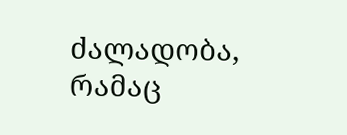ძალადობა, რამაც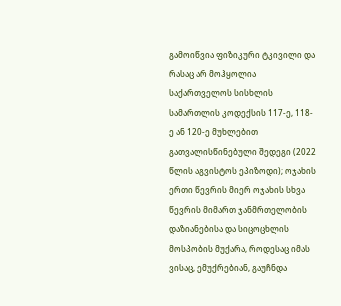გამოიწვია ფიზიკური ტკივილი და რასაც არ მოჰყოლია საქართველოს სისხლის სამართლის კოდექსის 117-ე, 118-ე ან 120-ე მუხლებით გათვალისწინებული შედეგი (2022 წლის აგვისტოს ეპიზოდი); ოჯახის ერთი წევრის მიერ ოჯახის სხვა წევრის მიმართ ჯანმრთელობის დაზიანებისა და სიცოცხლის მოსპობის მუქარა, როდესაც იმას ვისაც, ემუქრებიან, გაუჩნდა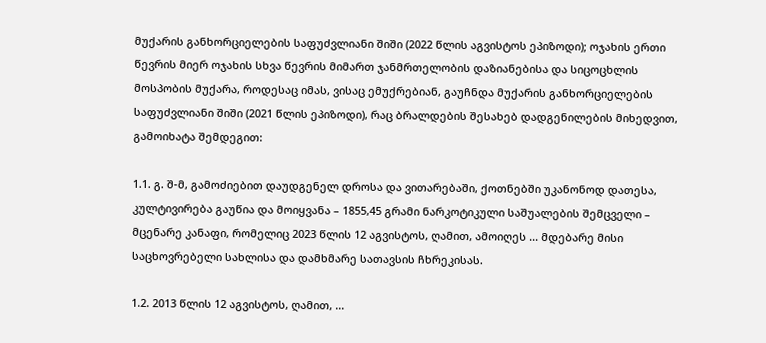მუქარის განხორციელების საფუძვლიანი შიში (2022 წლის აგვისტოს ეპიზოდი); ოჯახის ერთი წევრის მიერ ოჯახის სხვა წევრის მიმართ ჯანმრთელობის დაზიანებისა და სიცოცხლის მოსპობის მუქარა, როდესაც იმას, ვისაც ემუქრებიან, გაუჩნდა მუქარის განხორციელების საფუძვლიანი შიში (2021 წლის ეპიზოდი), რაც ბრალდების შესახებ დადგენილების მიხედვით, გამოიხატა შემდეგით:

1.1. გ. შ-მ, გამოძიებით დაუდგენელ დროსა და ვითარებაში, ქოთნებში უკანონოდ დათესა, კულტივირება გაუწია და მოიყვანა – 1855,45 გრამი ნარკოტიკული საშუალების შემცველი – მცენარე კანაფი, რომელიც 2023 წლის 12 აგვისტოს, ღამით, ამოიღეს ... მდებარე მისი საცხოვრებელი სახლისა და დამხმარე სათავსის ჩხრეკისას.

1.2. 2013 წლის 12 აგვისტოს, ღამით, ...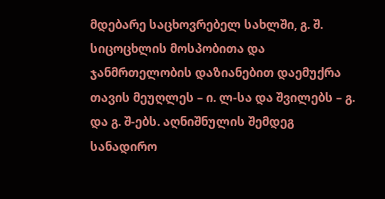მდებარე საცხოვრებელ სახლში, გ. შ. სიცოცხლის მოსპობითა და ჯანმრთელობის დაზიანებით დაემუქრა თავის მეუღლეს – ი. ლ-სა და შვილებს – გ. და გ. შ-ებს. აღნიშნულის შემდეგ სანადირო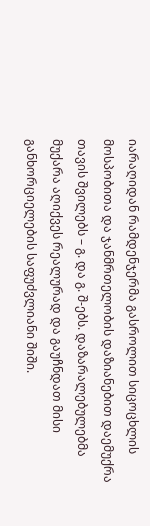იარაღიდან რამდენჯერმა გასროლით სიცოცხლის მოსპობითა და ჯანმრთელობის დაზიანებით დაემუქრა თავის შვილებს – გ. და გ. შ-ებს. დაზარალებულებმა მუქარა აღიქვეს რეალურად და გაუჩნდათ მისი განხორციელების საფუძვლიანი შიში.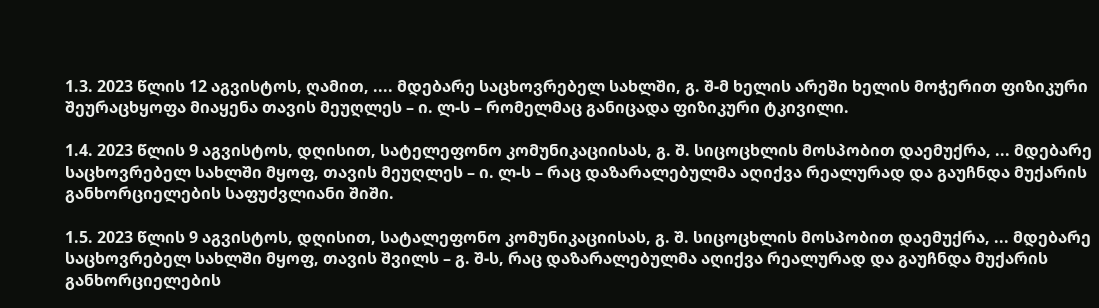1.3. 2023 წლის 12 აგვისტოს, ღამით, .... მდებარე საცხოვრებელ სახლში, გ. შ-მ ხელის არეში ხელის მოჭერით ფიზიკური შეურაცხყოფა მიაყენა თავის მეუღლეს – ი. ლ-ს – რომელმაც განიცადა ფიზიკური ტკივილი.

1.4. 2023 წლის 9 აგვისტოს, დღისით, სატელეფონო კომუნიკაციისას, გ. შ. სიცოცხლის მოსპობით დაემუქრა, ... მდებარე საცხოვრებელ სახლში მყოფ, თავის მეუღლეს – ი. ლ-ს – რაც დაზარალებულმა აღიქვა რეალურად და გაუჩნდა მუქარის განხორციელების საფუძვლიანი შიში.

1.5. 2023 წლის 9 აგვისტოს, დღისით, სატალეფონო კომუნიკაციისას, გ. შ. სიცოცხლის მოსპობით დაემუქრა, ... მდებარე საცხოვრებელ სახლში მყოფ, თავის შვილს – გ. შ-ს, რაც დაზარალებულმა აღიქვა რეალურად და გაუჩნდა მუქარის განხორციელების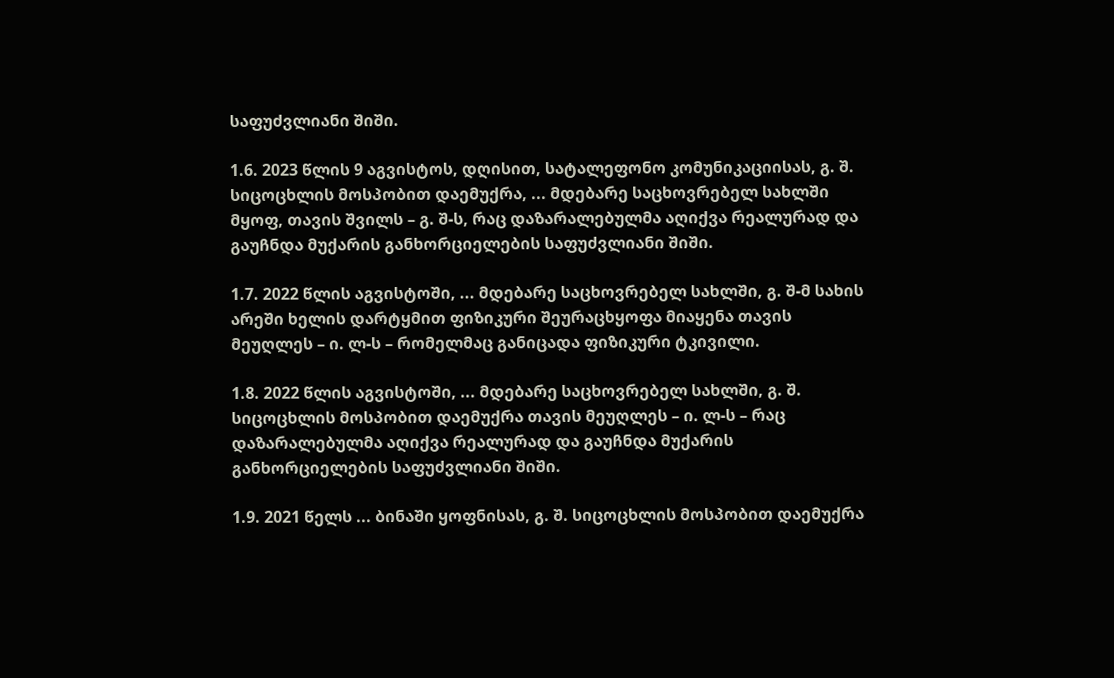საფუძვლიანი შიში.

1.6. 2023 წლის 9 აგვისტოს, დღისით, სატალეფონო კომუნიკაციისას, გ. შ. სიცოცხლის მოსპობით დაემუქრა, ... მდებარე საცხოვრებელ სახლში მყოფ, თავის შვილს – გ. შ-ს, რაც დაზარალებულმა აღიქვა რეალურად და გაუჩნდა მუქარის განხორციელების საფუძვლიანი შიში.

1.7. 2022 წლის აგვისტოში, ... მდებარე საცხოვრებელ სახლში, გ. შ-მ სახის არეში ხელის დარტყმით ფიზიკური შეურაცხყოფა მიაყენა თავის მეუღლეს – ი. ლ-ს – რომელმაც განიცადა ფიზიკური ტკივილი.

1.8. 2022 წლის აგვისტოში, ... მდებარე საცხოვრებელ სახლში, გ. შ. სიცოცხლის მოსპობით დაემუქრა თავის მეუღლეს – ი. ლ-ს – რაც დაზარალებულმა აღიქვა რეალურად და გაუჩნდა მუქარის განხორციელების საფუძვლიანი შიში.

1.9. 2021 წელს ... ბინაში ყოფნისას, გ. შ. სიცოცხლის მოსპობით დაემუქრა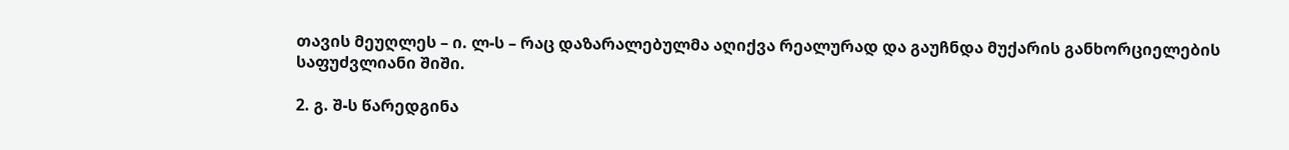თავის მეუღლეს – ი. ლ-ს – რაც დაზარალებულმა აღიქვა რეალურად და გაუჩნდა მუქარის განხორციელების საფუძვლიანი შიში.

2. გ. შ-ს წარედგინა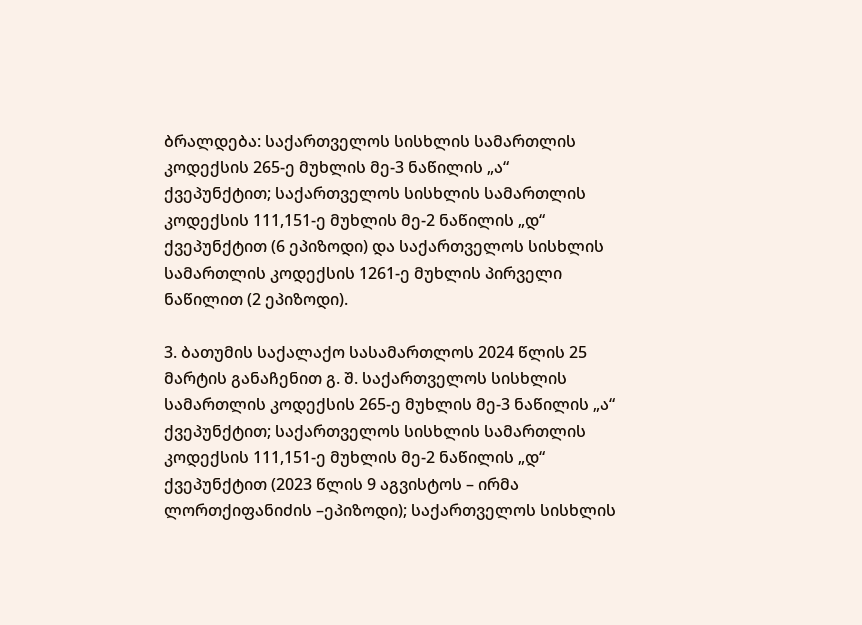ბრალდება: საქართველოს სისხლის სამართლის კოდექსის 265-ე მუხლის მე-3 ნაწილის „ა“ ქვეპუნქტით; საქართველოს სისხლის სამართლის კოდექსის 111,151-ე მუხლის მე-2 ნაწილის „დ“ ქვეპუნქტით (6 ეპიზოდი) და საქართველოს სისხლის სამართლის კოდექსის 1261-ე მუხლის პირველი ნაწილით (2 ეპიზოდი).

3. ბათუმის საქალაქო სასამართლოს 2024 წლის 25 მარტის განაჩენით გ. შ. საქართველოს სისხლის სამართლის კოდექსის 265-ე მუხლის მე-3 ნაწილის „ა“ ქვეპუნქტით; საქართველოს სისხლის სამართლის კოდექსის 111,151-ე მუხლის მე-2 ნაწილის „დ“ ქვეპუნქტით (2023 წლის 9 აგვისტოს – ირმა ლორთქიფანიძის –ეპიზოდი); საქართველოს სისხლის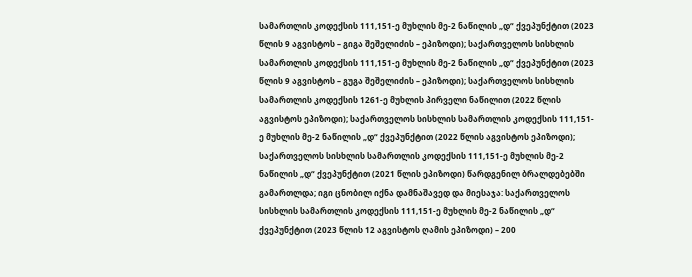სამართლის კოდექსის 111,151-ე მუხლის მე-2 ნაწილის „დ“ ქვეპუნქტით (2023 წლის 9 აგვისტოს – გიგა შეშელიძის – ეპიზოდი); საქართველოს სისხლის სამართლის კოდექსის 111,151-ე მუხლის მე-2 ნაწილის „დ“ ქვეპუნქტით (2023 წლის 9 აგვისტოს – გუგა შეშელიძის – ეპიზოდი); საქართველოს სისხლის სამართლის კოდექსის 1261-ე მუხლის პირველი ნაწილით (2022 წლის აგვისტოს ეპიზოდი); საქართველოს სისხლის სამართლის კოდექსის 111,151-ე მუხლის მე-2 ნაწილის „დ“ ქვეპუნქტით (2022 წლის აგვისტოს ეპიზოდი); საქართველოს სისხლის სამართლის კოდექსის 111,151-ე მუხლის მე-2 ნაწილის „დ“ ქვეპუნქტით (2021 წლის ეპიზოდი) წარდგენილ ბრალდებებში გამართლდა; იგი ცნობილ იქნა დამნაშავედ და მიესაჯა: საქართველოს სისხლის სამართლის კოდექსის 111,151-ე მუხლის მე-2 ნაწილის „დ“ ქვეპუნქტით (2023 წლის 12 აგვისტოს ღამის ეპიზოდი) – 200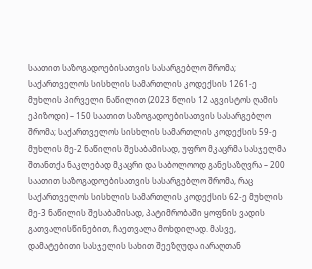საათით საზოგადოებისათვის სასარგებლო შრომა; საქართველოს სისხლის სამართლის კოდექსის 1261-ე მუხლის პირველი ნაწილით (2023 წლის 12 აგვისტოს ღამის ეპიზოდი) – 150 საათით საზოგადოებისათვის სასარგებლო შრომა; საქართველოს სისხლის სამართლის კოდექსის 59-ე მუხლის მე-2 ნაწილის შესაბამისად, უფრო მკაცრმა სასჯელმა შთანთქა ნაკლებად მკაცრი და საბოლოოდ განესაზღვრა – 200 საათით საზოგადოებისათვის სასარგებლო შრომა, რაც საქართველოს სისხლის სამართლის კოდექსის 62-ე მუხლის მე-3 ნაწილის შესაბამისად, პატიმრობაში ყოფნის ვადის გათვალისწინებით, ჩაეთვალა მოხდილად. მასვე, დამატებითი სასჯელის სახით შეეზღუდა იარაღთან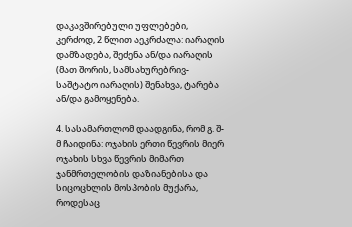დაკავშირებული უფლებები, კერძოდ, 2 წლით აეკრძალა: იარაღის დამზადება, შეძენა ან/და იარაღის (მათ შორის, სამსახურებრივ-საშტატო იარაღის) შენახვა, ტარება ან/და გამოყენება.

4. სასამართლომ დაადგინა, რომ გ. შ-მ ჩაიდინა: ოჯახის ერთი წევრის მიერ ოჯახის სხვა წევრის მიმართ ჯანმრთელობის დაზიანებისა და სიცოცხლის მოსპობის მუქარა, როდესაც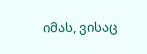იმას, ვისაც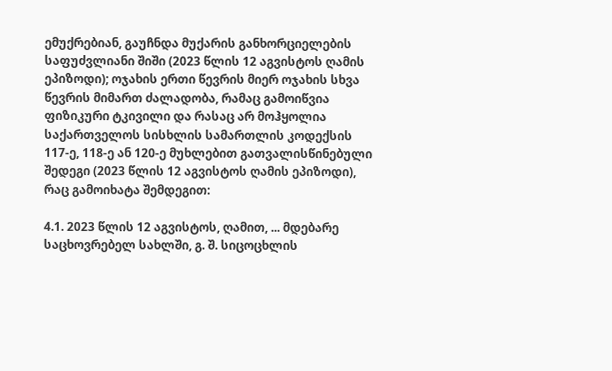ემუქრებიან, გაუჩნდა მუქარის განხორციელების საფუძვლიანი შიში (2023 წლის 12 აგვისტოს ღამის ეპიზოდი); ოჯახის ერთი წევრის მიერ ოჯახის სხვა წევრის მიმართ ძალადობა, რამაც გამოიწვია ფიზიკური ტკივილი და რასაც არ მოჰყოლია საქართველოს სისხლის სამართლის კოდექსის 117-ე, 118-ე ან 120-ე მუხლებით გათვალისწინებული შედეგი (2023 წლის 12 აგვისტოს ღამის ეპიზოდი), რაც გამოიხატა შემდეგით:

4.1. 2023 წლის 12 აგვისტოს, ღამით, ... მდებარე საცხოვრებელ სახლში, გ. შ. სიცოცხლის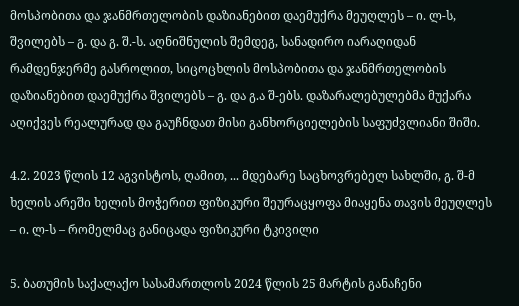მოსპობითა და ჯანმრთელობის დაზიანებით დაემუქრა მეუღლეს – ი. ლ-ს, შვილებს – გ. და გ. შ.-ს. აღნიშნულის შემდეგ, სანადირო იარაღიდან რამდენჯერმე გასროლით, სიცოცხლის მოსპობითა და ჯანმრთელობის დაზიანებით დაემუქრა შვილებს – გ. და გ.ა შ-ებს. დაზარალებულებმა მუქარა აღიქვეს რეალურად და გაუჩნდათ მისი განხორციელების საფუძვლიანი შიში.

4.2. 2023 წლის 12 აგვისტოს, ღამით, ... მდებარე საცხოვრებელ სახლში, გ. შ-მ ხელის არეში ხელის მოჭერით ფიზიკური შეურაცყოფა მიაყენა თავის მეუღლეს – ი. ლ-ს – რომელმაც განიცადა ფიზიკური ტკივილი

5. ბათუმის საქალაქო სასამართლოს 2024 წლის 25 მარტის განაჩენი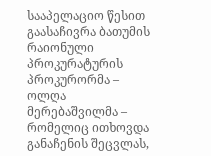სააპელაციო წესით გაასაჩივრა ბათუმის რაიონული პროკურატურის პროკურორმა – ოლღა მერებაშვილმა – რომელიც ითხოვდა განაჩენის შეცვლას,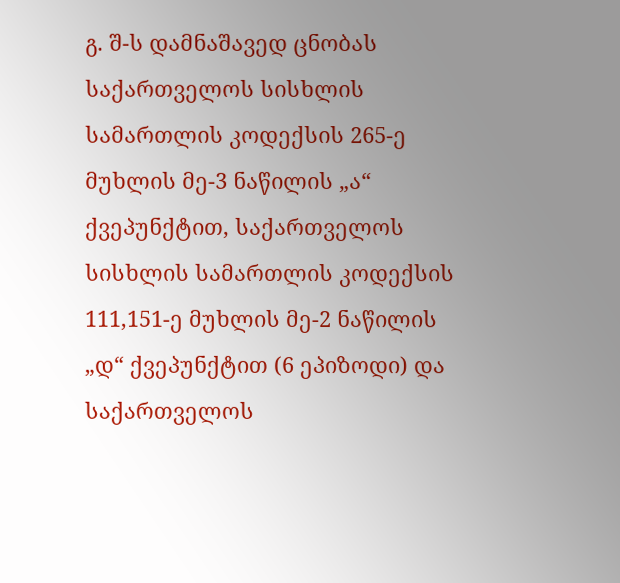გ. შ-ს დამნაშავედ ცნობას საქართველოს სისხლის სამართლის კოდექსის 265-ე მუხლის მე-3 ნაწილის „ა“ ქვეპუნქტით, საქართველოს სისხლის სამართლის კოდექსის 111,151-ე მუხლის მე-2 ნაწილის „დ“ ქვეპუნქტით (6 ეპიზოდი) და საქართველოს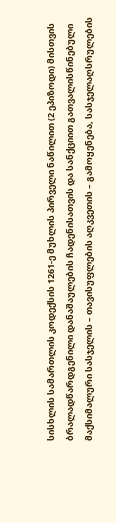სისხლის სამართლის კოდექსის 1261-ე მუხლის პირველი ნაწილით (2 ეპიზოდი) მისთვის ბრალადწარდგენილი დანაშაულების ჩადენისათვის და სანქციით გათვალისწინებული მაქსიმალური სასჯელის – თავისუფლების აღკვეთის – გამოყენება, სასჯელაღსრულების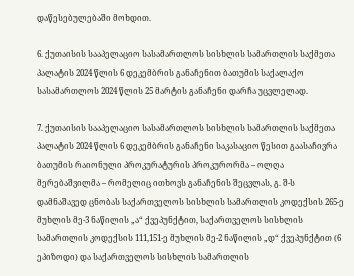დაწესებულებაში მოხდით.

6. ქუთაისის სააპელაციო სასამართლოს სისხლის სამართლის საქმეთა პალატის 2024 წლის 6 დეკემბრის განაჩენით ბათუმის საქალაქო სასამართლოს 2024 წლის 25 მარტის განაჩენი დარჩა უცვლელად.

7. ქუთაისის სააპელაციო სასამართლოს სისხლის სამართლის საქმეთა პალატის 2024 წლის 6 დეკემბრის განაჩენი საკასაციო წესით გაასაჩივრა ბათუმის რაიონული პროკურატურის პროკურორმა – ოლღა მერებაშვილმა – რომელიც ითხოვს განაჩენის შეცვლას, გ. შ-ს დამნაშავედ ცნობას საქართველოს სისხლის სამართლის კოდექსის 265-ე მუხლის მე-3 ნაწილის „ა“ ქვეპუნქტით, საქართველოს სისხლის სამართლის კოდექსის 111,151-ე მუხლის მე-2 ნაწილის „დ“ ქვეპუნქტით (6 ეპიზოდი) და საქართველოს სისხლის სამართლის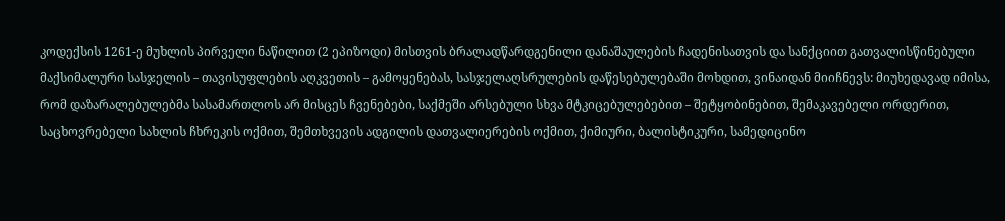კოდექსის 1261-ე მუხლის პირველი ნაწილით (2 ეპიზოდი) მისთვის ბრალადწარდგენილი დანაშაულების ჩადენისათვის და სანქციით გათვალისწინებული მაქსიმალური სასჯელის – თავისუფლების აღკვეთის – გამოყენებას, სასჯელაღსრულების დაწესებულებაში მოხდით, ვინაიდან მიიჩნევს: მიუხედავად იმისა, რომ დაზარალებულებმა სასამართლოს არ მისცეს ჩვენებები, საქმეში არსებული სხვა მტკიცებულებებით – შეტყობინებით, შემაკავებელი ორდერით, საცხოვრებელი სახლის ჩხრეკის ოქმით, შემთხვევის ადგილის დათვალიერების ოქმით, ქიმიური, ბალისტიკური, სამედიცინო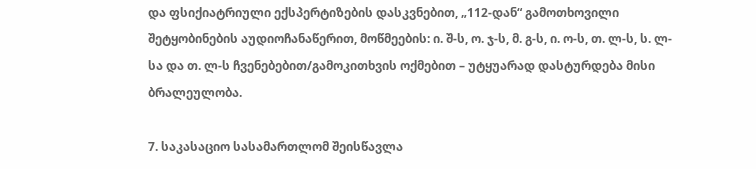და ფსიქიატრიული ექსპერტიზების დასკვნებით, „112-დან“ გამოთხოვილი შეტყობინების აუდიოჩანაწერით, მოწმეების: ი. შ-ს, ო. ჯ-ს, მ. გ-ს, ი. ო-ს, თ. ლ-ს, ს. ლ-სა და თ. ლ-ს ჩვენებებით/გამოკითხვის ოქმებით – უტყუარად დასტურდება მისი ბრალეულობა.

7. საკასაციო სასამართლომ შეისწავლა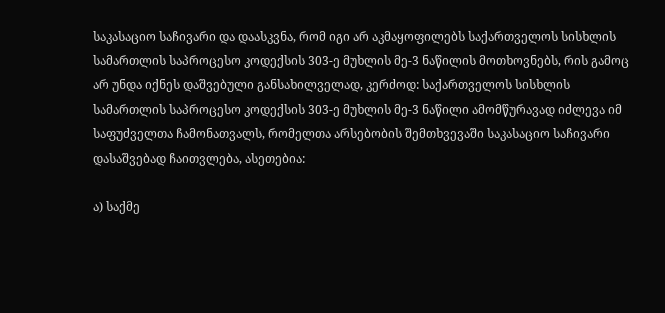საკასაციო საჩივარი და დაასკვნა, რომ იგი არ აკმაყოფილებს საქართველოს სისხლის სამართლის საპროცესო კოდექსის 303-ე მუხლის მე-3 ნაწილის მოთხოვნებს, რის გამოც არ უნდა იქნეს დაშვებული განსახილველად, კერძოდ: საქართველოს სისხლის სამართლის საპროცესო კოდექსის 303-ე მუხლის მე-3 ნაწილი ამომწურავად იძლევა იმ საფუძველთა ჩამონათვალს, რომელთა არსებობის შემთხვევაში საკასაციო საჩივარი დასაშვებად ჩაითვლება, ასეთებია:

ა) საქმე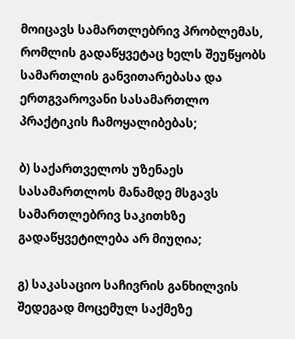მოიცავს სამართლებრივ პრობლემას, რომლის გადაწყვეტაც ხელს შეუწყობს სამართლის განვითარებასა და ერთგვაროვანი სასამართლო პრაქტიკის ჩამოყალიბებას;

ბ) საქართველოს უზენაეს სასამართლოს მანამდე მსგავს სამართლებრივ საკითხზე გადაწყვეტილება არ მიუღია;

გ) საკასაციო საჩივრის განხილვის შედეგად მოცემულ საქმეზე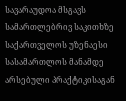სავარაუდოა მსგავს სამართლებრივ საკითხზე საქართველოს უზენაესი სასამართლოს მანამდე არსებული პრაქტიკისაგან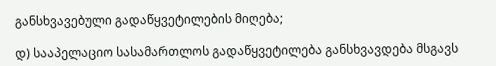განსხვავებული გადაწყვეტილების მიღება;

დ) სააპელაციო სასამართლოს გადაწყვეტილება განსხვავდება მსგავს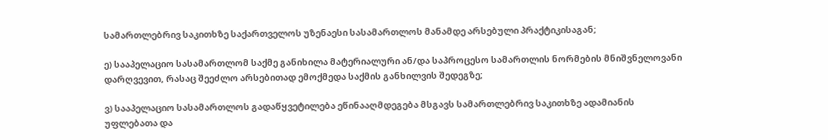სამართლებრივ საკითხზე საქართველოს უზენაესი სასამართლოს მანამდე არსებული პრაქტიკისაგან;

ე) სააპელაციო სასამართლომ საქმე განიხილა მატერიალური ან/და საპროცესო სამართლის ნორმების მნიშვნელოვანი დარღვევით, რასაც შეეძლო არსებითად ემოქმედა საქმის განხილვის შედეგზე;

ვ) სააპელაციო სასამართლოს გადაწყვეტილება ეწინააღმდეგება მსგავს სამართლებრივ საკითხზე ადამიანის უფლებათა და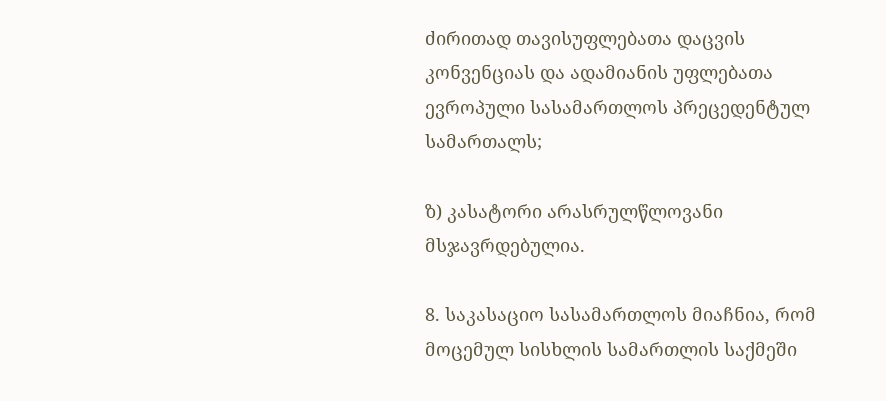ძირითად თავისუფლებათა დაცვის კონვენციას და ადამიანის უფლებათა ევროპული სასამართლოს პრეცედენტულ სამართალს;

ზ) კასატორი არასრულწლოვანი მსჯავრდებულია.

8. საკასაციო სასამართლოს მიაჩნია, რომ მოცემულ სისხლის სამართლის საქმეში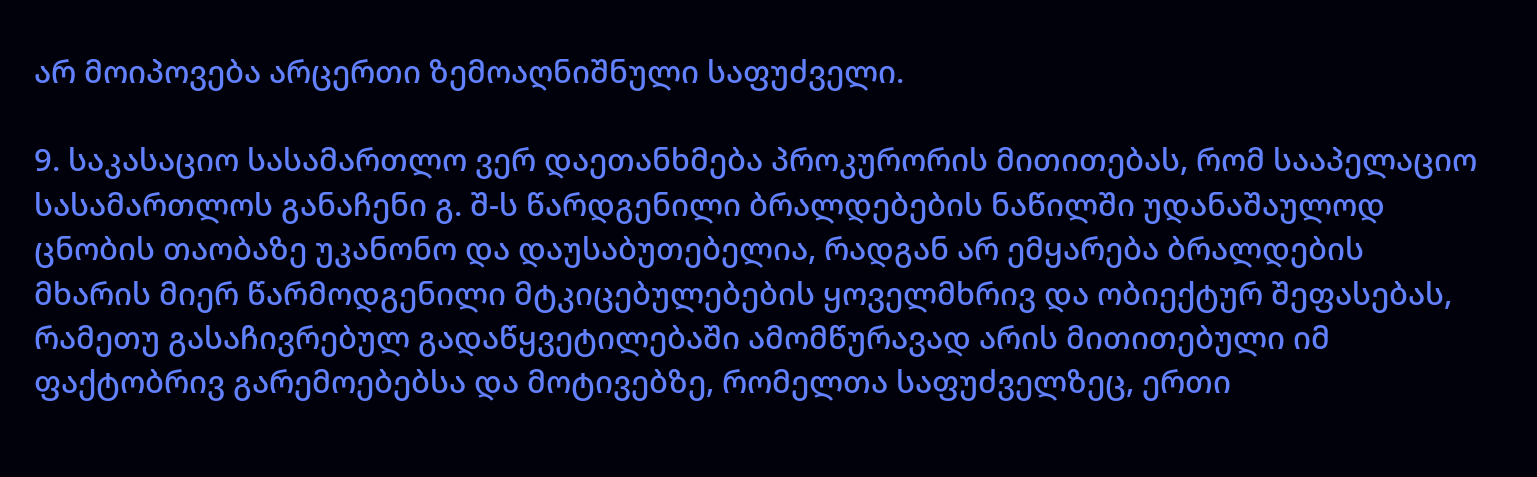არ მოიპოვება არცერთი ზემოაღნიშნული საფუძველი.

9. საკასაციო სასამართლო ვერ დაეთანხმება პროკურორის მითითებას, რომ სააპელაციო სასამართლოს განაჩენი გ. შ-ს წარდგენილი ბრალდებების ნაწილში უდანაშაულოდ ცნობის თაობაზე უკანონო და დაუსაბუთებელია, რადგან არ ემყარება ბრალდების მხარის მიერ წარმოდგენილი მტკიცებულებების ყოველმხრივ და ობიექტურ შეფასებას, რამეთუ გასაჩივრებულ გადაწყვეტილებაში ამომწურავად არის მითითებული იმ ფაქტობრივ გარემოებებსა და მოტივებზე, რომელთა საფუძველზეც, ერთი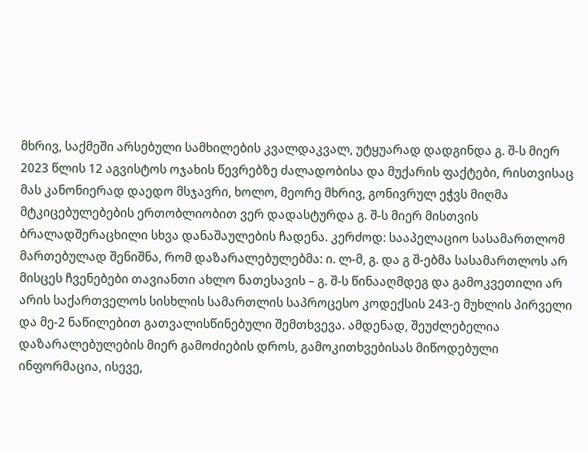მხრივ, საქმეში არსებული სამხილების კვალდაკვალ, უტყუარად დადგინდა გ. შ-ს მიერ 2023 წლის 12 აგვისტოს ოჯახის წევრებზე ძალადობისა და მუქარის ფაქტები, რისთვისაც მას კანონიერად დაედო მსჯავრი, ხოლო, მეორე მხრივ, გონივრულ ეჭვს მიღმა მტკიცებულებების ერთობლიობით ვერ დადასტურდა გ. შ-ს მიერ მისთვის ბრალადშერაცხილი სხვა დანაშაულების ჩადენა. კერძოდ: სააპელაციო სასამართლომ მართებულად შენიშნა, რომ დაზარალებულებმა: ი. ლ-მ, გ. და გ შ-ებმა სასამართლოს არ მისცეს ჩვენებები თავიანთი ახლო ნათესავის – გ. შ-ს წინააღმდეგ და გამოკვეთილი არ არის საქართველოს სისხლის სამართლის საპროცესო კოდექსის 243-ე მუხლის პირველი და მე-2 ნაწილებით გათვალისწინებული შემთხვევა. ამდენად, შეუძლებელია დაზარალებულების მიერ გამოძიების დროს, გამოკითხვებისას მიწოდებული ინფორმაცია, ისევე,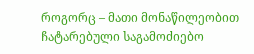როგორც – მათი მონაწილეობით ჩატარებული საგამოძიებო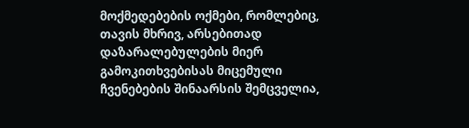მოქმედებების ოქმები, რომლებიც, თავის მხრივ, არსებითად დაზარალებულების მიერ გამოკითხვებისას მიცემული ჩვენებების შინაარსის შემცველია,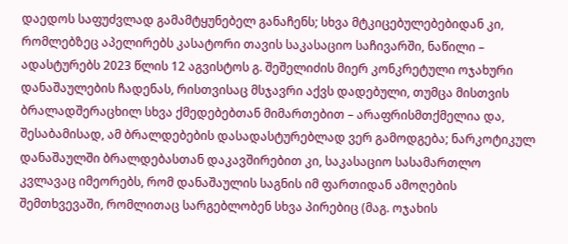დაედოს საფუძვლად გამამტყუნებელ განაჩენს; სხვა მტკიცებულებებიდან კი, რომლებზეც აპელირებს კასატორი თავის საკასაციო საჩივარში, ნაწილი – ადასტურებს 2023 წლის 12 აგვისტოს გ. შეშელიძის მიერ კონკრეტული ოჯახური დანაშაულების ჩადენას, რისთვისაც მსჯავრი აქვს დადებული, თუმცა მისთვის ბრალადშერაცხილ სხვა ქმედებებთან მიმართებით – არაფრისმთქმელია და, შესაბამისად, ამ ბრალდებების დასადასტურებლად ვერ გამოდგება; ნარკოტიკულ დანაშაულში ბრალდებასთან დაკავშირებით კი, საკასაციო სასამართლო კვლავაც იმეორებს, რომ დანაშაულის საგნის იმ ფართიდან ამოღების შემთხვევაში, რომლითაც სარგებლობენ სხვა პირებიც (მაგ. ოჯახის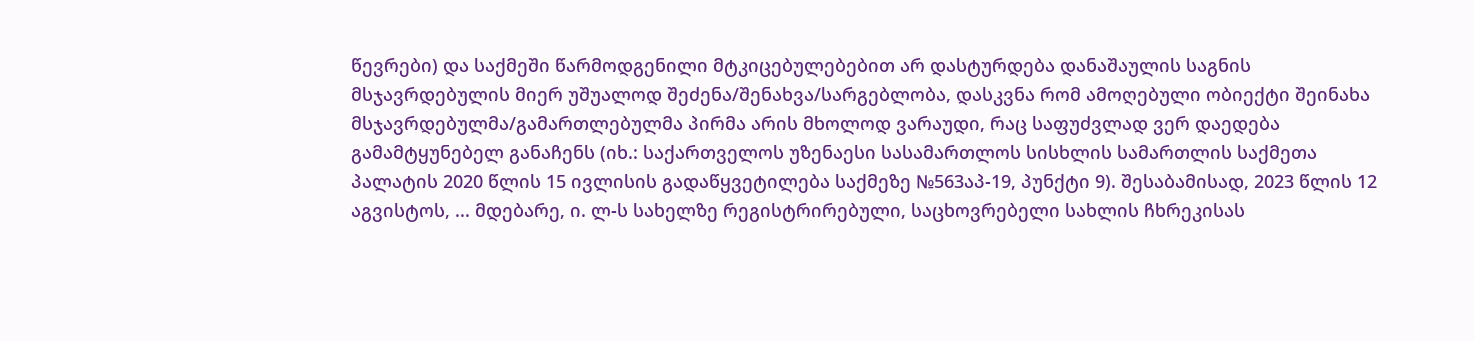წევრები) და საქმეში წარმოდგენილი მტკიცებულებებით არ დასტურდება დანაშაულის საგნის მსჯავრდებულის მიერ უშუალოდ შეძენა/შენახვა/სარგებლობა, დასკვნა რომ ამოღებული ობიექტი შეინახა მსჯავრდებულმა/გამართლებულმა პირმა არის მხოლოდ ვარაუდი, რაც საფუძვლად ვერ დაედება გამამტყუნებელ განაჩენს (იხ.: საქართველოს უზენაესი სასამართლოს სისხლის სამართლის საქმეთა პალატის 2020 წლის 15 ივლისის გადაწყვეტილება საქმეზე №563აპ-19, პუნქტი 9). შესაბამისად, 2023 წლის 12 აგვისტოს, ... მდებარე, ი. ლ-ს სახელზე რეგისტრირებული, საცხოვრებელი სახლის ჩხრეკისას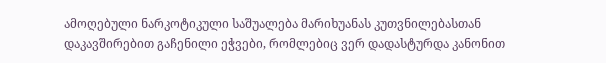ამოღებული ნარკოტიკული საშუალება მარიხუანას კუთვნილებასთან დაკავშირებით გაჩენილი ეჭვები, რომლებიც ვერ დადასტურდა კანონით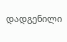დადგენილი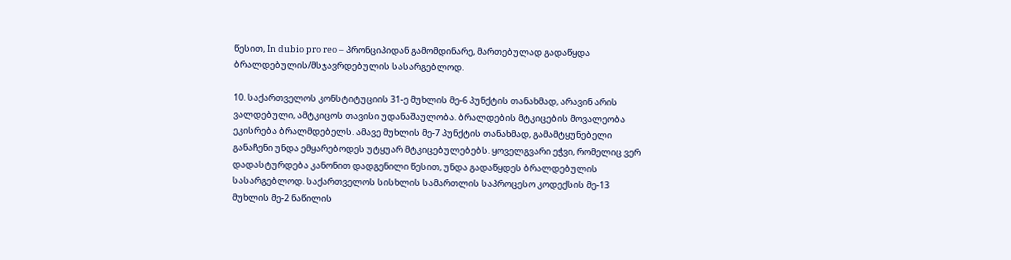წესით, In dubio pro reo – პრონციპიდან გამომდინარე, მართებულად გადაწყდა ბრალდებულის/მსჯავრდებულის სასარგებლოდ.

10. საქართველოს კონსტიტუციის 31-ე მუხლის მე-6 პუნქტის თანახმად, არავინ არის ვალდებული, ამტკიცოს თავისი უდანაშაულობა. ბრალდების მტკიცების მოვალეობა ეკისრება ბრალმდებელს. ამავე მუხლის მე-7 პუნქტის თანახმად, გამამტყუნებელი განაჩენი უნდა ემყარებოდეს უტყუარ მტკიცებულებებს. ყოველგვარი ეჭვი, რომელიც ვერ დადასტურდება კანონით დადგენილი წესით, უნდა გადაწყდეს ბრალდებულის სასარგებლოდ. საქართველოს სისხლის სამართლის საპროცესო კოდექსის მე-13 მუხლის მე-2 ნაწილის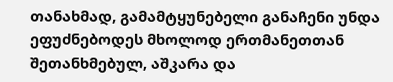თანახმად, გამამტყუნებელი განაჩენი უნდა ეფუძნებოდეს მხოლოდ ერთმანეთთან შეთანხმებულ, აშკარა და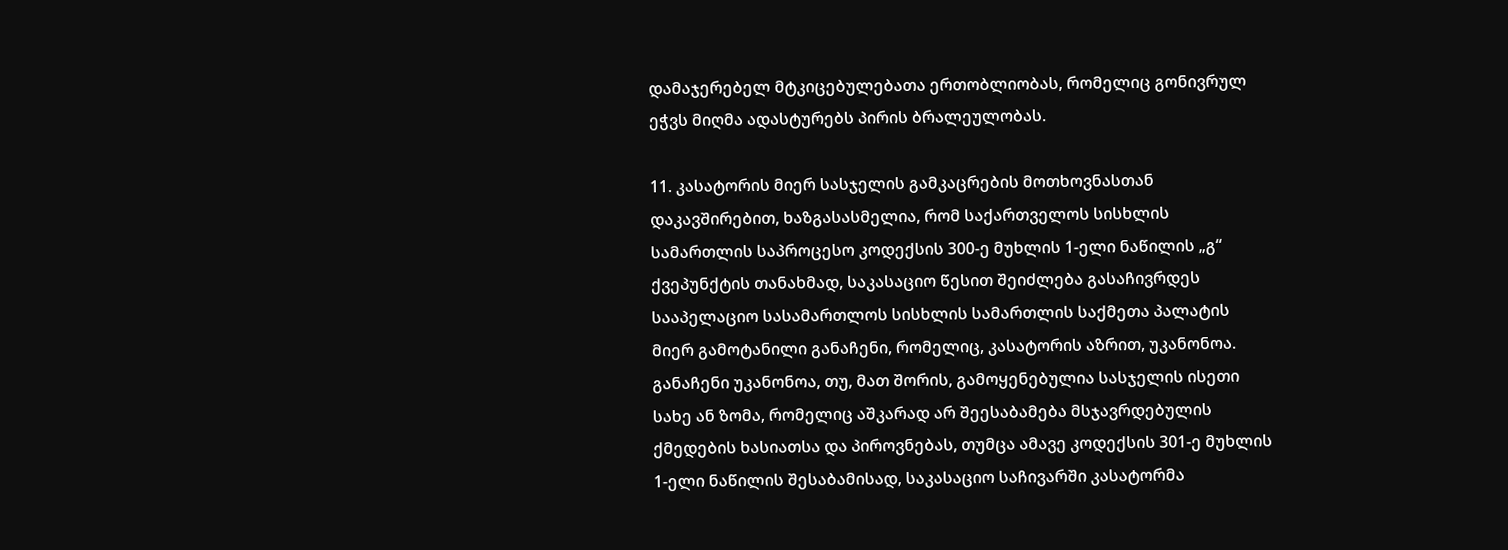დამაჯერებელ მტკიცებულებათა ერთობლიობას, რომელიც გონივრულ ეჭვს მიღმა ადასტურებს პირის ბრალეულობას.

11. კასატორის მიერ სასჯელის გამკაცრების მოთხოვნასთან დაკავშირებით, ხაზგასასმელია, რომ საქართველოს სისხლის სამართლის საპროცესო კოდექსის 300-ე მუხლის 1-ელი ნაწილის „გ“ ქვეპუნქტის თანახმად, საკასაციო წესით შეიძლება გასაჩივრდეს სააპელაციო სასამართლოს სისხლის სამართლის საქმეთა პალატის მიერ გამოტანილი განაჩენი, რომელიც, კასატორის აზრით, უკანონოა. განაჩენი უკანონოა, თუ, მათ შორის, გამოყენებულია სასჯელის ისეთი სახე ან ზომა, რომელიც აშკარად არ შეესაბამება მსჯავრდებულის ქმედების ხასიათსა და პიროვნებას, თუმცა ამავე კოდექსის 301-ე მუხლის 1-ელი ნაწილის შესაბამისად, საკასაციო საჩივარში კასატორმა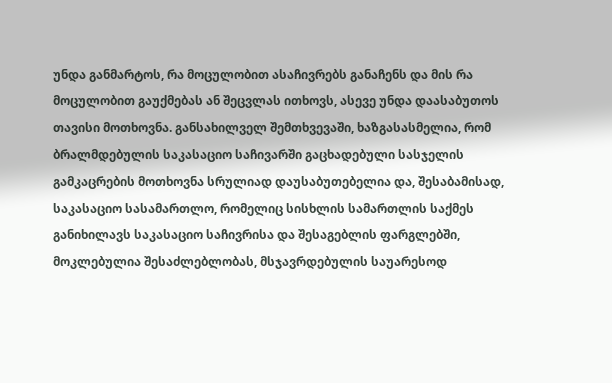უნდა განმარტოს, რა მოცულობით ასაჩივრებს განაჩენს და მის რა მოცულობით გაუქმებას ან შეცვლას ითხოვს, ასევე უნდა დაასაბუთოს თავისი მოთხოვნა. განსახილველ შემთხვევაში, ხაზგასასმელია, რომ ბრალმდებულის საკასაციო საჩივარში გაცხადებული სასჯელის გამკაცრების მოთხოვნა სრულიად დაუსაბუთებელია და, შესაბამისად, საკასაციო სასამართლო, რომელიც სისხლის სამართლის საქმეს განიხილავს საკასაციო საჩივრისა და შესაგებლის ფარგლებში, მოკლებულია შესაძლებლობას, მსჯავრდებულის საუარესოდ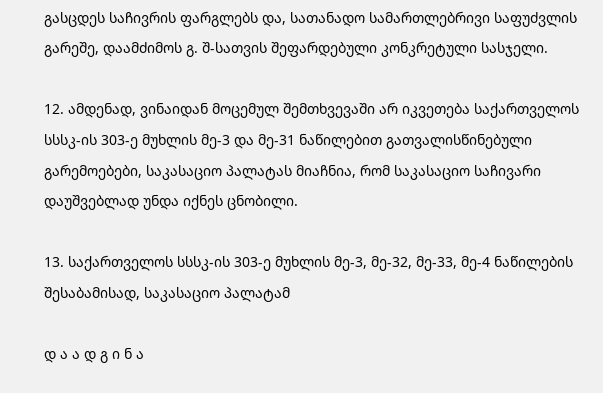გასცდეს საჩივრის ფარგლებს და, სათანადო სამართლებრივი საფუძვლის გარეშე, დაამძიმოს გ. შ-სათვის შეფარდებული კონკრეტული სასჯელი.

12. ამდენად, ვინაიდან მოცემულ შემთხვევაში არ იკვეთება საქართველოს სსსკ-ის 303-ე მუხლის მე-3 და მე-31 ნაწილებით გათვალისწინებული გარემოებები, საკასაციო პალატას მიაჩნია, რომ საკასაციო საჩივარი დაუშვებლად უნდა იქნეს ცნობილი.

13. საქართველოს სსსკ-ის 303-ე მუხლის მე-3, მე-32, მე-33, მე-4 ნაწილების შესაბამისად, საკასაციო პალატამ

დ ა ა დ გ ი ნ ა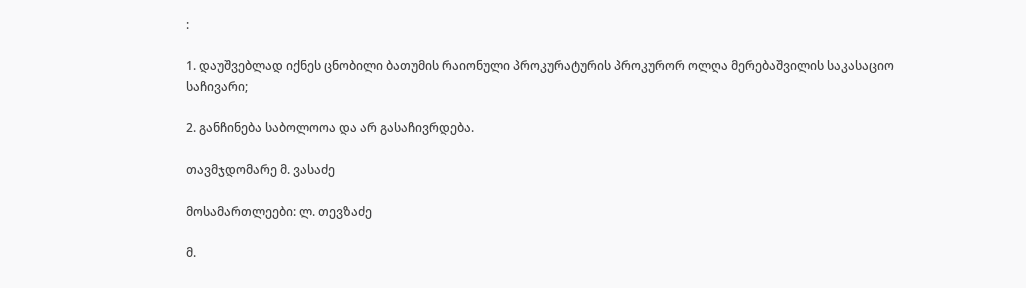:

1. დაუშვებლად იქნეს ცნობილი ბათუმის რაიონული პროკურატურის პროკურორ ოლღა მერებაშვილის საკასაციო საჩივარი;

2. განჩინება საბოლოოა და არ გასაჩივრდება.

თავმჯდომარე მ. ვასაძე

მოსამართლეები: ლ. თევზაძე

მ.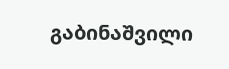გაბინაშვილი